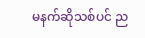မနက်ဆိုသစ်ပင် ည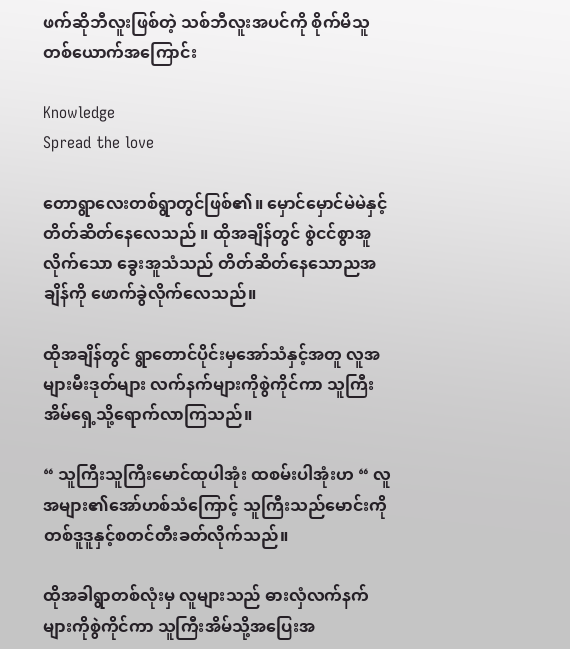ဖက်ဆိုဘီလူးဖြစ်တဲ့ သစ်ဘီလူးအပင်ကို စိုက်မိသူ တစ်ယောက်အကြောင်း

Knowledge
Spread the love

တောရွာလေးတစ်ရွာတွင်ဖြစ်၏။ မှောင်မှောင်မဲမဲနှင့် တိတ်ဆိတ်နေလေသည် ။ ထိုအချိန်တွင် စွဲငင်စွာအူလိုက်သော ခွေးအူသံသည် တိတ်ဆိတ်နေသောညအချိန်ကို ဖောက်ခွဲလိုက်လေသည်။

ထိုအချိန်တွင် ရွာတောင်ပိုင်းမှအော်သံနှင့်အတူ လူအများမီးဒုတ်များ လက်နက်များကိုစွဲကိုင်ကာ သူကြီးအိမ်ရှေ့သို့ရောက်လာကြသည်။

“ သူကြီးသူကြီးမောင်ထုပါအုံး ထစမ်းပါအုံးဟ “ လူအများ၏အော်ဟစ်သံကြောင့် သူကြီးသည်မောင်းကို တစ်ဒူဒူနှင့်စတင်တီးခတ်လိုက်သည်။

ထိုအခါရွာတစ်လုံးမှ လူများသည် ဓားလှံလက်နက်များကိုစွဲကိုင်ကာ သူကြီးအိမ်သို့အပြေးအ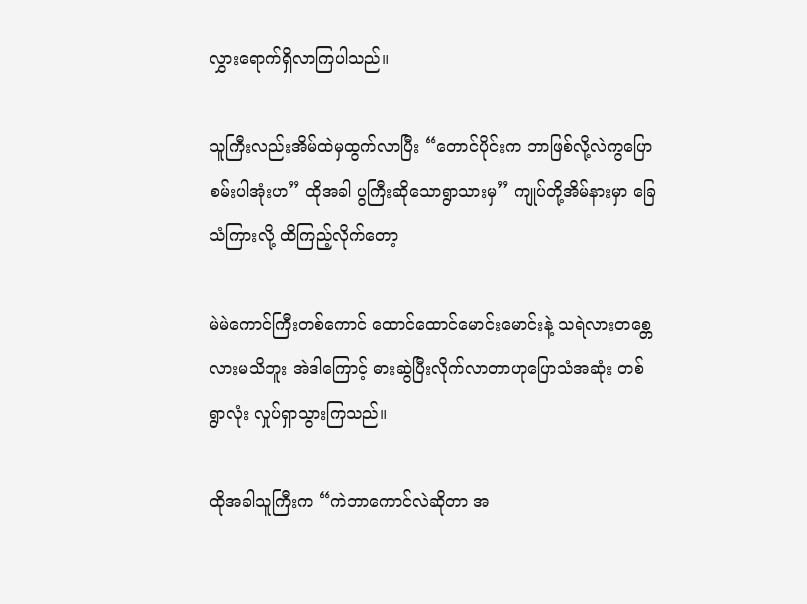လွှားရောက်ရှိလာကြပါသည်။

သူကြီးလည်းအိမ်ထဲမှထွက်လာပြီး “တောင်ပိုင်းက ဘာဖြစ်လို့လဲကွပြောစမ်းပါအုံးဟ” ထိုအခါ ပွကြီးဆိုသောရွာသားမှ” ကျုပ်တို့အိမ်နားမှာ ခြေသံကြားလို့ ထိကြည့်လိုက်တော့

မဲမဲကောင်ကြီးတစ်ကောင် ထောင်ထောင်မောင်းမောင်းနဲ့ သရဲလားတစ္တေလားမသိဘူး အဲဒါကြောင့် ဓားဆွဲပြီးလိုက်လာတာဟုပြောသံအဆုံး တစ်ရွာလုံး လှုပ်ရှာသွားကြသည်။

ထိုအခါသူကြီးက “ကဲဘာကောင်လဲဆိုတာ အ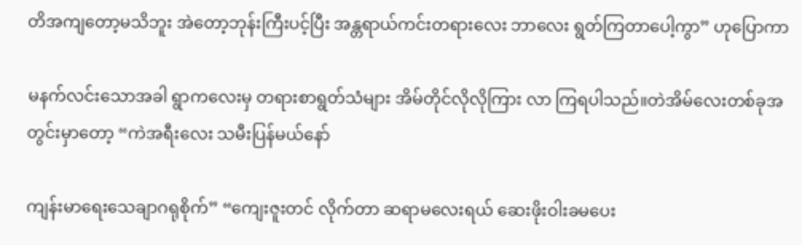တိအကျတော့မသိဘူး အဲတော့ဘုန်းကြီးပင့်ပြီး အန္တရာယ်ကင်းတရားလေး ဘာလေး ရွတ်ကြတာပေါ့ကွာ” ဟုပြောကာ

မနက်လင်းသောအခါ ရွာကလေးမှ တရားစာရွတ်သံများ အိမ်တိုင်လိုလိုကြား လာ ကြရပါသည်။တဲအိမ်လေးတစ်ခုအတွင်းမှာတော့ “ကဲအရီးလေး သမီးပြန်မယ်နော်

ကျန်းမာရေးသေချာဂရုစိုက်” “ကျေးဇူးတင် လိုက်တာ ဆရာမလေးရယ် ဆေးဖိုးဝါးခမပေး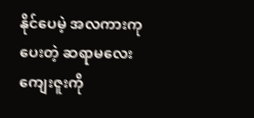နိုင်ပေမဲ့ အလကားကုပေးတဲ့ ဆရာမလေးကျေးဇူးကို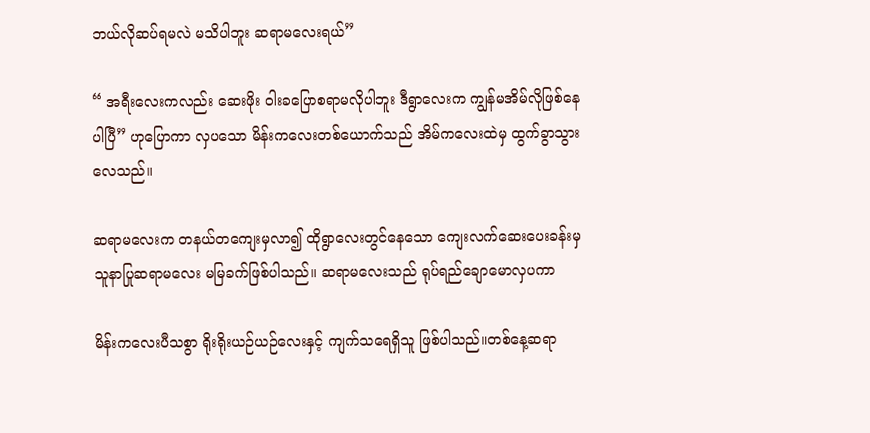ဘယ်လိုဆပ်ရမလဲ မသိပါဘူး ဆရာမလေးရယ်”

“ အရီးလေးကလည်း ဆေးဖိုး ဝါးခပြောစရာမလိုပါဘူး ဒီရွာလေးက ကျွန်မအိမ်လိုဖြစ်နေပါပြီ” ဟုပြောကာ လှပသော မိန်းကလေးတစ်ယောက်သည် အိမ်ကလေးထဲမှ ထွက်ခွာသွားလေသည်။

ဆရာမလေးက တနယ်တကျေးမှလာ၍ ထိုရွာလေးတွင်နေသော ကျေးလက်ဆေးပေးခန်းမှ သူနာပြုဆရာမလေး မမြခက်ဖြစ်ပါသည်။ ဆရာမလေးသည် ရုပ်ရည်ချောမောလှပကာ

မိန်းကလေးပီသစွာ ရိုးရိုးယဉ်ယဉ်လေးနှင့် ကျက်သရေရှိသူ ဖြစ်ပါသည်။တစ်နေ့ဆရာ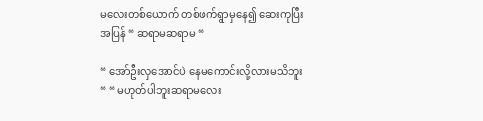မလေးတစ်ယောက် တစ်ဖက်ရွာမှနေ၍ ဆေးကုပြီးအပြန် “ ဆရာမဆရာမ “

“ အော်ဦးလှအောင်ပဲ နေမကောင်းလို့လားမသိဘူး “ “ မဟုတ်ပါဘူးဆရာမလေး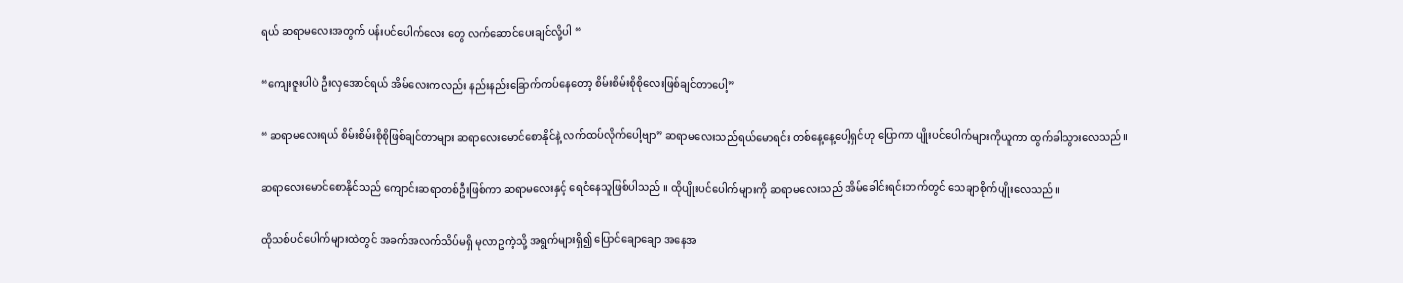ရယ် ဆရာမလေးအတွက် ပန်းပင်ပေါက်လေး တွေ လက်ဆောင်ပေးချင်လို့ပါ “

“ကျေးဇူးပါပဲ ဦးလှအောင်ရယ် အိမ်လေးကလည်း နည်းနည်းခြောက်ကပ်နေတော့ စိမ်းစိမ်းစိုစိုလေးဖြစ်ချင်တာပေါ့”

“ ဆရာမလေးရယ် စိမ်းစိမ်းစိုစိုဖြစ်ချင်တာများ ဆရာလေးမောင်စောနိုင်နဲ့ လက်ထပ်လိုက်ပေါ့ဗျာ” ဆရာမလေးသည်ရယ်မောရင်း တစ်နေ့နေ့ပေါ့ရှင်ဟု ပြောကာ ပျိုးပင်ပေါက်များကိုယူကာ ထွက်ခါသွားလေသည်။

ဆရာလေးမောင်စောနိုင်သည် ကျောင်းဆရာတစ်ဦးဖြစ်ကာ ဆရာမလေးနှင့် ရေငံနေသူဖြစ်ပါသည် ။ ထိုပျိုးပင်ပေါက်များကို ဆရာမလေးသည် အိမ်ခေါင်းရင်းဘက်တွင် သေချာစိုက်ပျိုးလေသည်။

ထိုသစ်ပင်ပေါက်များထဲတွင် အခက်အလက်သိပ်မရှိ မုလာဥကဲ့သို့ အရွက်များရှိ၍ ပြောင်ချောချော အနေအ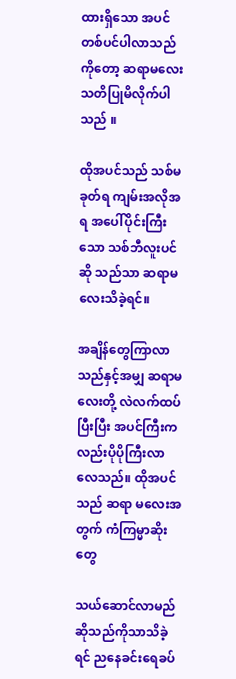ထားရှိသော အပင်တစ်ပင်ပါလာသည်ကိုတော့ ဆရာမလေး သတိပြုမိလိုက်ပါသည် ။

ထိုအပင်သည် သစ်မခုတ်ရ ကျမ်းအလိုအရ အပေါ်ပိုင်းကြီးသော သစ်ဘီလူးပင်ဆို သည်သာ ဆရာမလေးသိခဲ့ရင်။

အချိန်တွေကြာလာသည်နှင့်အမျှ ဆရာမလေးတို့ လဲလက်ထပ်ပြီးပြီး အပင်ကြီးကလည်းပိုပိုကြီးလာလေသည်။ ထိုအပင်သည် ဆရာ မလေးအတွက် ကံကြမ္မာဆိုးတွေ

သယ်ဆောင်လာမည်ဆိုသည်ကိုသာသိခဲ့ရင် ညနေခင်းရေခပ်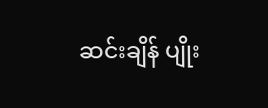ဆင်းချိန် ပျိုး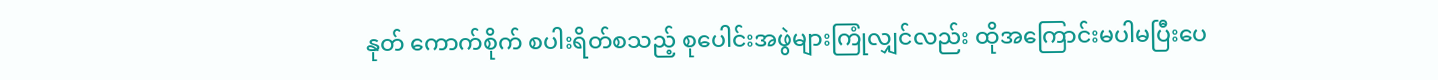နုတ် ကောက်စိုက် စပါးရိတ်စသည့် စုပေါင်းအဖွဲများကြုံလျှင်လည်း ထိုအကြောင်းမပါမပြီးပေ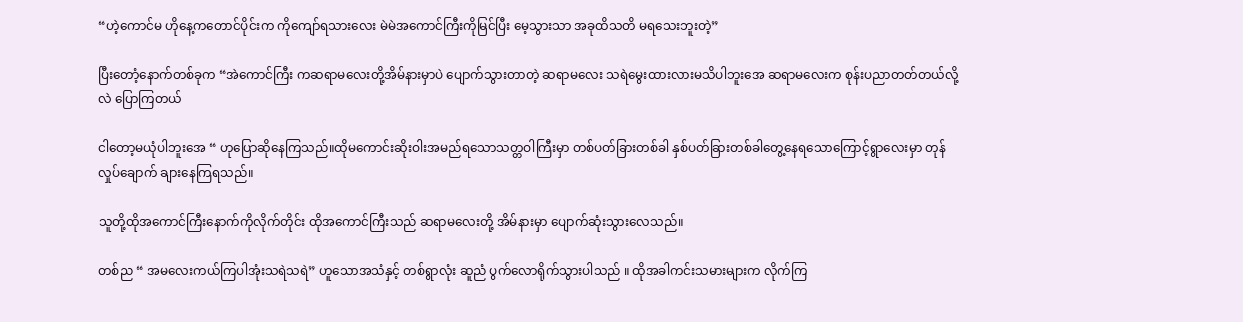“ဟဲ့ကောင်မ ဟိုနေ့ကတောင်ပိုင်းက ကိုကျော်ရသားလေး မဲမဲအကောင်ကြီးကိုမြင်ပြီး မေ့သွားသာ အခုထိသတိ မရသေးဘူးတဲ့”

ပြီးတောံ့နောက်တစ်ခုက “အဲကောင်ကြီး ကဆရာမလေးတို့အိမ်နားမှာပဲ ‌ပျောက်သွားတာတဲ့ ဆရာမလေး သရဲမွေးထားလားမသိပါဘူးအေ ဆရာမလေးက စုန်းပညာတတ်တယ်လို့လဲ ပြောကြတယ်

ငါတော့မယုံပါဘူးအေ “ ဟုပြောဆိုနေကြသည်။ထိုမကောင်းဆိုးဝါးအမည်ရသောသတ္တဝါကြီးမှာ တစ်ပတ်ခြားတစ်ခါ နှစ်ပတ်ခြားတစ်ခါတွေ့နေရသောကြောင့်ရွာလေးမှာ တုန်လှုပ်ချောက် ချားနေကြရသည်။

သူတို့ထိုအကောင်ကြီးနောက်ကိုလိုက်တိုင်း ထိုအကောင်ကြီးသည် ဆရာမလေးတို့ အိမ်နားမှာ ပျောက်ဆုံးသွားလေသည်။

တစ်ည “ အမလေးကယ်ကြပါအုံးသရဲသရဲ” ဟူသောအသံနှင့် တစ်ရွာလုံး ဆူညံ ပွက်လောရိုက်သွားပါသည် ။ ထိုအခါကင်းသမားများက လိုက်ကြ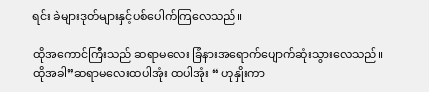ရင်း ခဲများဒုတ်များနှင့်ပစ်ပေါက်ကြလေသည်။

ထိုအကောင်ကြီးသည် ဆရာမလေး ခြံနားအရောက်ပျောက်ဆုံးသွားလေသည်။ ထိုအခါ”ဆရာမလေးထပါအုံး ထပါအုံး “ ဟုနှိုးကာ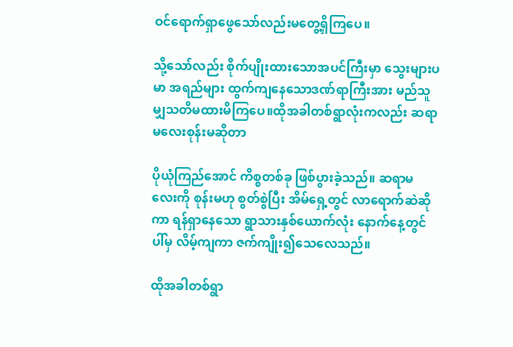ဝင်ရောက်ရှာဖွေသော်လည်းမတွေ့ရှိကြပေ။

သို့သော်လည်း စိုက်ပျိုးထားသောအပင်ကြီးမှာ သွေးများပမာ အရည်များ ထွက်ကျနေသောဒဏ်ရာကြီးအား မည်သူမျှသတိမထားမိကြပေ။ထိုအခါတစ်ရွာလုံးကလည်း ဆရာမလေးစုန်းမဆိုတာ

ပိုယုံကြည်အောင် ကိစ္စတစ်ခု ဖြစ်ပွားခဲ့သည်။ ဆရာမလေးကို စုန်းမဟု စွတ်စွဲပြီး အိမ်ရှေ့တွင် လာရောက်ဆဲဆိုကာ ရန်ရှာနေသော ရွာသားနှစ်ယောက်လုံး နောက်နေ့တွင် ပါ်မှ လိမ့်ကျကာ ဇက်ကျိုး၍သေလေသည်။

ထိုအခါတစ်ရွာ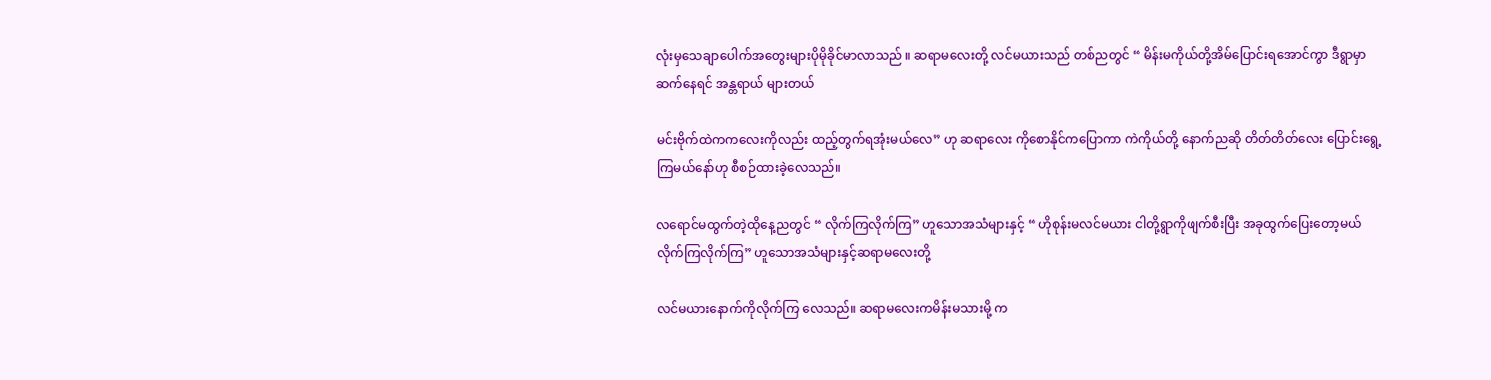လုံးမှသေချာပေါက်အတွေးများပိုမိုခိုင်မာလာသည် ။ ဆရာမလေးတို့ လင်မယားသည် တစ်ညတွင် “ မိန်းမကိုယ်တို့အိမ်ပြောင်းရအောင်ကွာ ဒီရွာမှာဆက်နေရင် အန္တရာယ် များတယ်

မင်းဗိုက်ထဲကကလေးကိုလည်း ထည့်တွက်ရအုံးမယ်လေ” ဟု ဆရာလေး ကိုစောနိုင်ကပြောကာ ကဲကိုယ်တို့ နောက်ညဆို တိတ်တိတ်လေး ပြောင်းရွေ့ကြမယ်နော်ဟု စီစဉ်ထားခဲ့လေသည်။

လရောင်မထွက်တဲ့ထိုနေ့ညတွင် “ လိုက်ကြလိုက်ကြ” ဟူသောအသံများနှင့် “ ဟိုစုန်းမလင်မယား ငါတို့ရွာကိုဖျက်စီးပြီး အခုထွက်ပြေးတော့မယ် လိုက်ကြလိုက်ကြ” ဟူသောအသံများနှင့်ဆရာမလေးတို့

လင်မယားနောက်ကိုလိုက်ကြ လေသည်။ ဆရာမလေးကမိန်းမသားမို့ က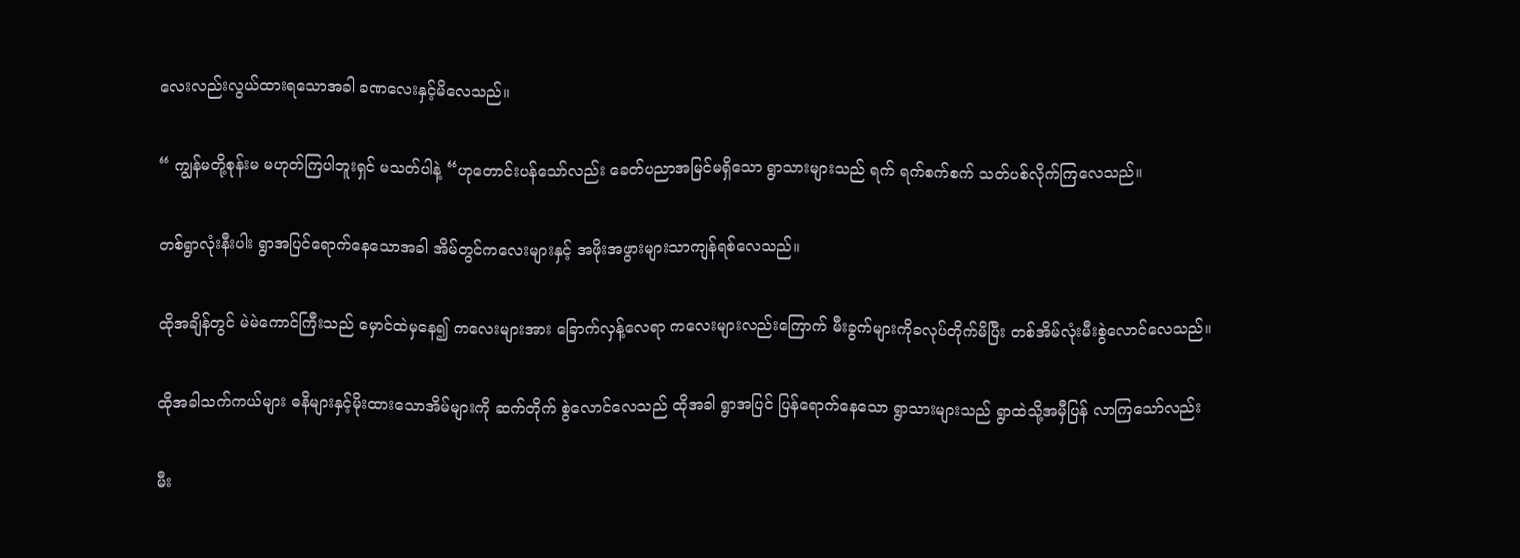လေးလည်းလွယ်ထားရသောအခါ ခဏလေးနှင့်မိလေသည်။

“ ကျွန်မတို့စုန်းမ မဟုတ်ကြပါဘူးရှင် မသတ်ပါနဲ့ “ဟုတောင်းပန်သော်လည်း ခေတ်ပညာအမြင်မရှိသော ရွာသားများသည် ရက် ရက်စက်စက် သတ်ပစ်လိုက်ကြလေသည်။

တစ်ရွာလုံးနီးပါး ရွာအပြင်ရောက်နေသောအခါ အိမ်တွင်ကလေးများနှင့် အဖိုးအဖွားများသာကျန်ရစ်လေသည်။

ထိုအချိန်တွင် မဲမဲကောင်ကြီးသည် မှောင်ထဲမှနေ၍ ကလေးများအား ခြောက်လှန့်လေရာ ကလေးများလည်းကြောက် မီးခွက်များကိုခလုပ်တိုက်မိပြီး တစ်အိမ်လုံးမီးစွဲလောင်လေသည်။

ထိုအခါသက်ကယ်များ ဓနိများနှင့်မိုးထားသောအိမ်များကို ဆက်တိုက် စွဲလောင်လေသည် ထိုအခါ ရွာအပြင် ပြန်ရောက်နေသော ရွာသားများသည် ရွာထဲသို့အမှီပြန် လာကြသော်လည်း

မီး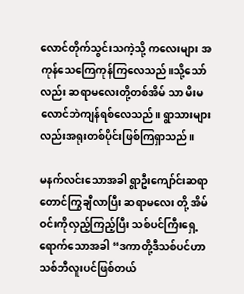လောင်တိုက်သွင်းသကဲ့သို့ ကလေးများ အကုန်သေကြေကုန်ကြလေသည်။သို့သော်လည်း ဆရာမလေးတို့တစ်အိမ် သာ မိးမလောင်ဘဲကျန်ရစ်လေသည်။ ရွာသားများလည်းအရုးတစ်ပိုင်းဖြစ်ကြရှာသည်။

မနက်လင်းသောအခါ ရွာဦးကျော်င်းဆရာတောင်ကြွချီလာပြီး ဆရာမလေး တို့ အိမ်ဝင်းကိုလှည့်ကြည့်ပြီး သစ်ပင်ကြီးရှေ့ရောက်သောအခါ “ဒကာတို့ဒီသစ်ပင်ဟာ သစ်ဘီလူးပင်ဖြစ်တယ်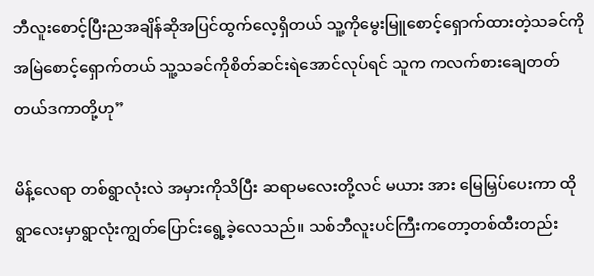ဘီလူးစောင့်ပြီးညအချိန်ဆိုအပြင်ထွက်လေ့ရှိတယ် သူ့ကိုမွေးမြူစောင့်ရှောက်ထားတဲ့သခင်ကိုအမြဲစောင့်ရှောက်တယ် သူ့သခင်ကိုစိတ်ဆင်းရဲအောင်လုပ်ရင် သူက ကလက်စားချေတတ်တယ်ဒကာတို့ဟု”

မိန့်လေရာ တစ်ရွာလုံးလဲ အမှားကိုသိပြီး ဆရာမလေးတို့လင် မယား အား မြေမြှပ်ပေးကာ ထိုရွာလေးမှာရွာလုံးကျွတ်ပြောင်းရွေ့ခဲ့လေသည်။ သစ်ဘီလူးပင်ကြီးကတော့တစ်ထီးတည်း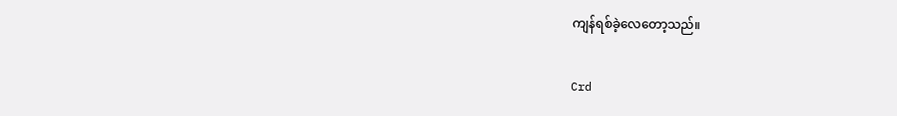ကျန်ရစ်ခဲ့လေတော့သည်။

Crd